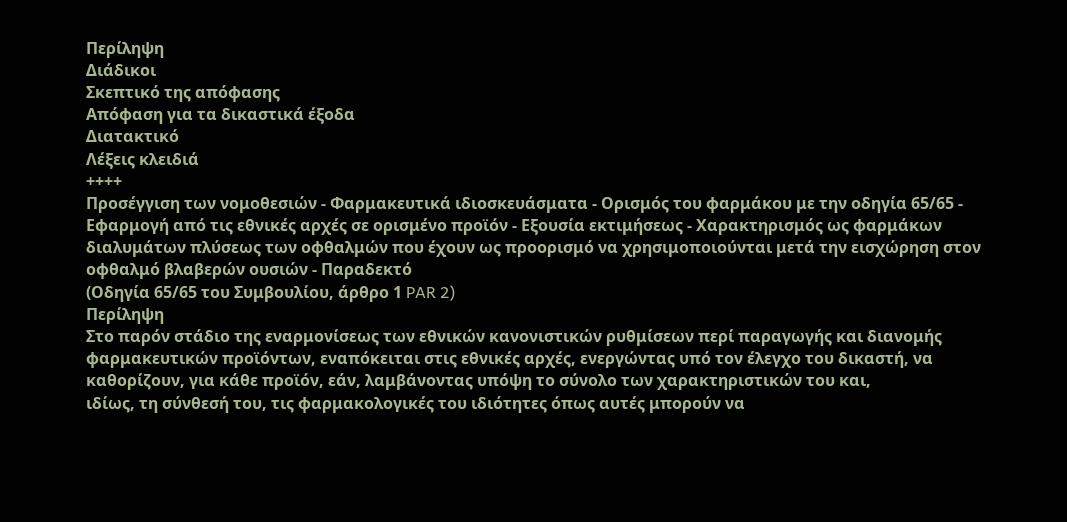Περίληψη
Διάδικοι
Σκεπτικό της απόφασης
Απόφαση για τα δικαστικά έξοδα
Διατακτικό
Λέξεις κλειδιά
++++
Προσέγγιση των νομοθεσιών - Φαρμακευτικά ιδιοσκευάσματα - Ορισμός του φαρμάκου με την οδηγία 65/65 - Εφαρμογή από τις εθνικές αρχές σε ορισμένο προϊόν - Εξουσία εκτιμήσεως - Χαρακτηρισμός ως φαρμάκων διαλυμάτων πλύσεως των οφθαλμών που έχουν ως προορισμό να χρησιμοποιούνται μετά την εισχώρηση στον οφθαλμό βλαβερών ουσιών - Παραδεκτό
(Οδηγία 65/65 του Συμβουλίου, άρθρο 1 PAR 2)
Περίληψη
Στο παρόν στάδιο της εναρμονίσεως των εθνικών κανονιστικών ρυθμίσεων περί παραγωγής και διανομής φαρμακευτικών προϊόντων, εναπόκειται στις εθνικές αρχές, ενεργώντας υπό τον έλεγχο του δικαστή, να καθορίζουν, για κάθε προϊόν, εάν, λαμβάνοντας υπόψη το σύνολο των χαρακτηριστικών του και,
ιδίως, τη σύνθεσή του, τις φαρμακολογικές του ιδιότητες όπως αυτές μπορούν να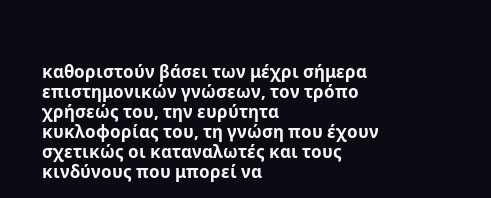καθοριστούν βάσει των μέχρι σήμερα επιστημονικών γνώσεων, τον τρόπο χρήσεώς του, την ευρύτητα κυκλοφορίας του, τη γνώση που έχουν σχετικώς οι καταναλωτές και τους κινδύνους που μπορεί να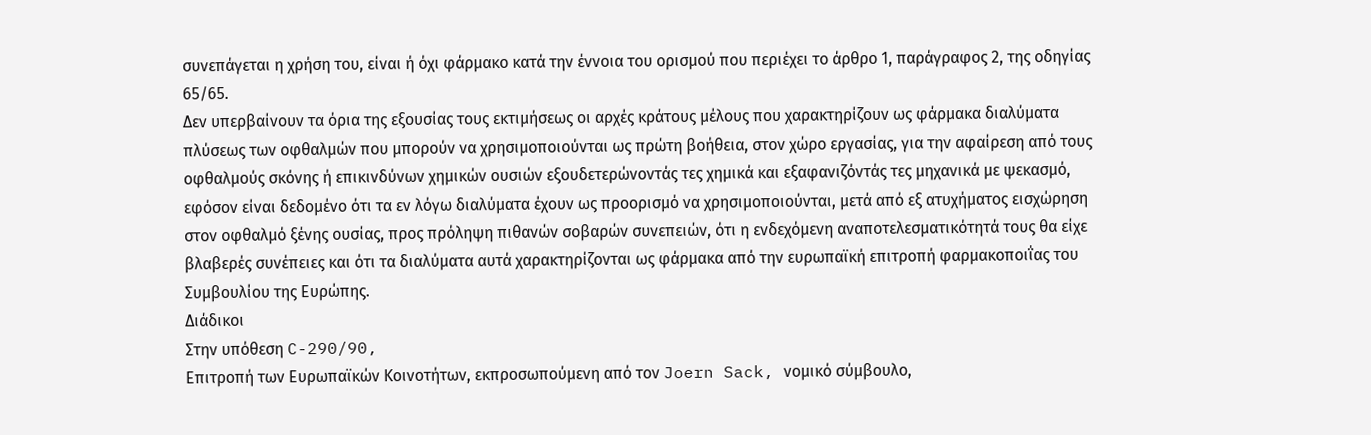συνεπάγεται η χρήση του, είναι ή όχι φάρμακο κατά την έννοια του ορισμού που περιέχει το άρθρο 1, παράγραφος 2, της οδηγίας 65/65.
Δεν υπερβαίνουν τα όρια της εξουσίας τους εκτιμήσεως οι αρχές κράτους μέλους που χαρακτηρίζουν ως φάρμακα διαλύματα πλύσεως των οφθαλμών που μπορούν να χρησιμοποιούνται ως πρώτη βοήθεια, στον χώρο εργασίας, για την αφαίρεση από τους οφθαλμούς σκόνης ή επικινδύνων χημικών ουσιών εξουδετερώνοντάς τες χημικά και εξαφανιζόντάς τες μηχανικά με ψεκασμό, εφόσον είναι δεδομένο ότι τα εν λόγω διαλύματα έχουν ως προορισμό να χρησιμοποιούνται, μετά από εξ ατυχήματος εισχώρηση στον οφθαλμό ξένης ουσίας, προς πρόληψη πιθανών σοβαρών συνεπειών, ότι η ενδεχόμενη αναποτελεσματικότητά τους θα είχε βλαβερές συνέπειες και ότι τα διαλύματα αυτά χαρακτηρίζονται ως φάρμακα από την ευρωπαϊκή επιτροπή φαρμακοποιΐας του Συμβουλίου της Ευρώπης.
Διάδικοι
Στην υπόθεση C-290/90,
Επιτροπή των Ευρωπαϊκών Κοινοτήτων, εκπροσωπούμενη από τον Joern Sack, νομικό σύμβουλο,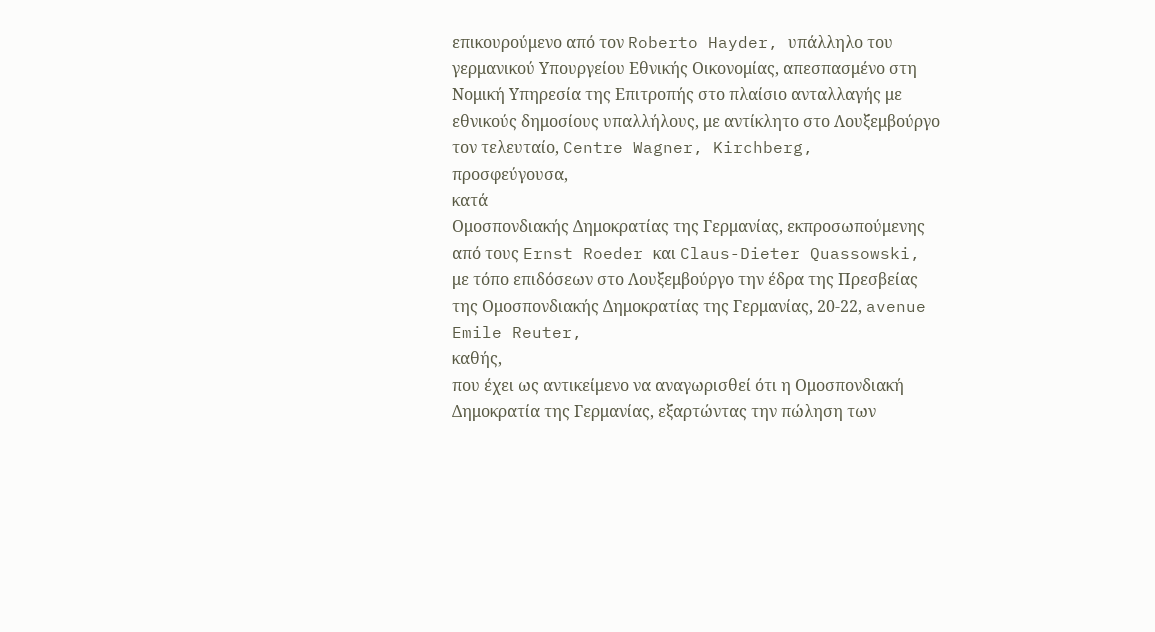επικουρούμενο από τον Roberto Hayder, υπάλληλο του γερμανικού Yπουργείου Εθνικής Οικονομίας, απεσπασμένο στη Νομική Υπηρεσία της Επιτροπής στο πλαίσιο ανταλλαγής με εθνικούς δημοσίους υπαλλήλους, με αντίκλητο στο Λουξεμβούργο τον τελευταίο, Centre Wagner, Kirchberg,
προσφεύγουσα,
κατά
Ομοσπονδιακής Δημοκρατίας της Γερμανίας, εκπροσωπούμενης από τους Ernst Roeder και Claus-Dieter Quassowski, με τόπο επιδόσεων στο Λουξεμβούργο την έδρα της Πρεσβείας της Ομοσπονδιακής Δημοκρατίας της Γερμανίας, 20-22, avenue Emile Reuter,
καθής,
που έχει ως αντικείμενο να αναγωρισθεί ότι η Ομοσπονδιακή Δημοκρατία της Γερμανίας, εξαρτώντας την πώληση των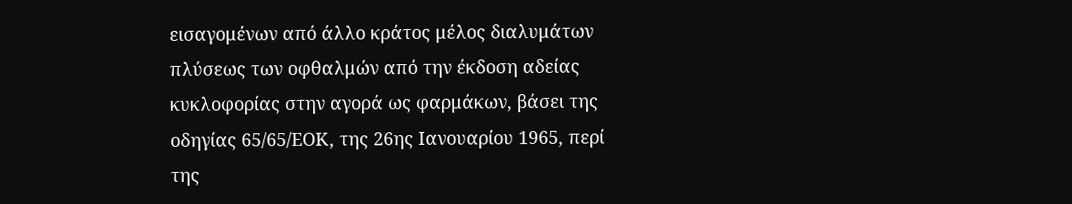εισαγομένων από άλλο κράτος μέλος διαλυμάτων πλύσεως των οφθαλμών από την έκδοση αδείας κυκλοφορίας στην αγορά ως φαρμάκων, βάσει της οδηγίας 65/65/ΕΟΚ, της 26ης Ιανουαρίου 1965, περί της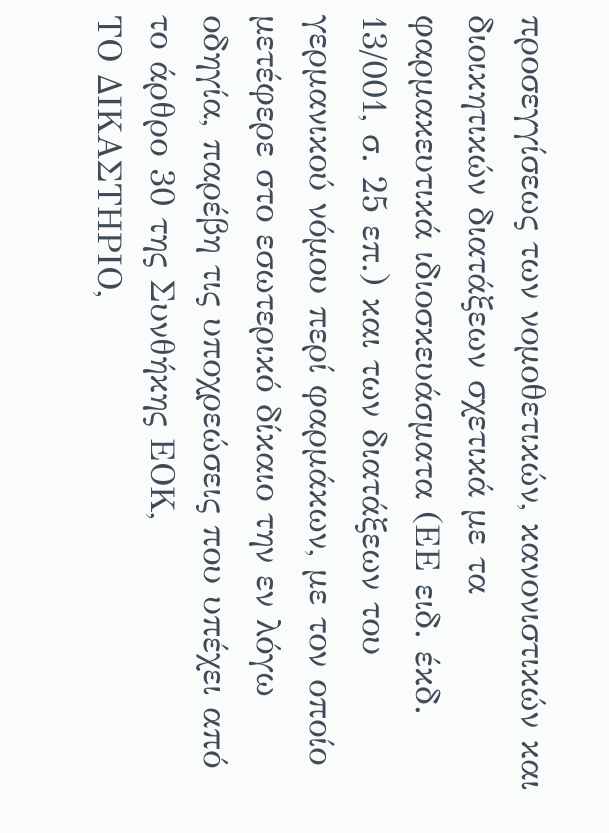προσεγγίσεως των νομοθετικών, κανονιστικών και διοικητικών διατάξεων σχετικά με τα φαρμακευτικά ιδιοσκευάσματα (ΕΕ ειδ. έκδ. 13/001, σ. 25 επ.) και των διατάξεων του γερμανικού νόμου περί φαρμάκων, με τον οποίο μετέφερε στο εσωτερικό δίκαιο την εν λόγω οδηγία, παρέβη τις υποχρεώσεις που υπέχει από το άρθρο 30 της Συνθήκης ΕΟΚ,
ΤΟ ΔΙΚΑΣΤΗΡΙΟ,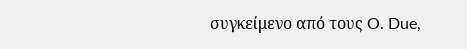συγκείμενο από τους O. Due,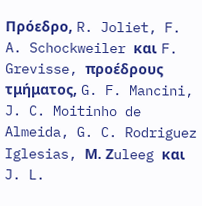Πρόεδρο, R. Joliet, F. A. Schockweiler και F. Grevisse, προέδρους τμήματος, G. F. Mancini, J. C. Moitinho de Almeida, G. C. Rodriguez Iglesias, Μ. Ζuleeg και J. L.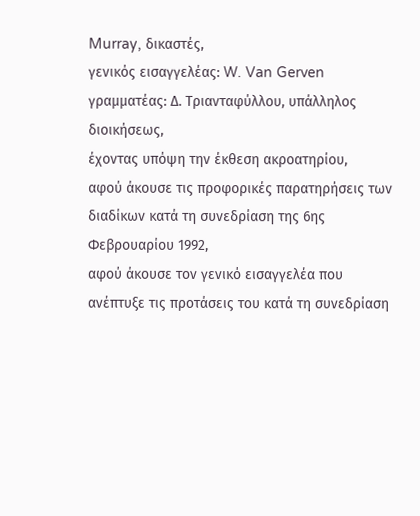Murray, δικαστές,
γενικός εισαγγελέας: W. Van Gerven
γραμματέας: Δ. Tριανταφύλλου, υπάλληλος διοικήσεως,
έχοντας υπόψη την έκθεση ακροατηρίου,
αφού άκουσε τις προφορικές παρατηρήσεις των διαδίκων κατά τη συνεδρίαση της 6ης Φεβρουαρίου 1992,
αφού άκουσε τον γενικό εισαγγελέα που ανέπτυξε τις προτάσεις του κατά τη συνεδρίαση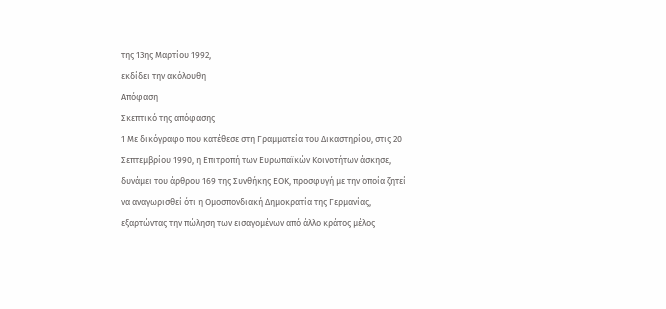της 13ης Μαρτίου 1992,
εκδίδει την ακόλουθη
Απόφαση
Σκεπτικό της απόφασης
1 Με δικόγραφο που κατέθεσε στη Γραμματεία του Δικαστηρίου, στις 20 Σεπτεμβρίου 1990, η Επιτροπή των Ευρωπαϊκών Κοινοτήτων άσκησε, δυνάμει του άρθρου 169 της Συνθήκης ΕΟΚ, προσφυγή με την οποία ζητεί να αναγωρισθεί ότι η Ομοσπονδιακή Δημοκρατία της Γερμανίας, εξαρτώντας την πώληση των εισαγομένων από άλλο κράτος μέλος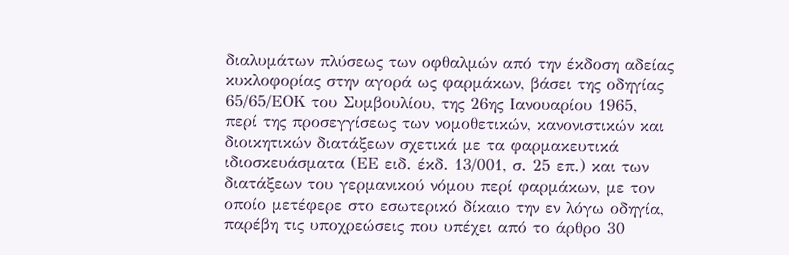διαλυμάτων πλύσεως των οφθαλμών από την έκδοση αδείας κυκλοφορίας στην αγορά ως φαρμάκων, βάσει της οδηγίας 65/65/ΕΟΚ του Συμβουλίου, της 26ης Ιανουαρίου 1965, περί της προσεγγίσεως των νομοθετικών, κανονιστικών και διοικητικών διατάξεων σχετικά με τα φαρμακευτικά ιδιοσκευάσματα (ΕΕ ειδ. έκδ. 13/001, σ. 25 επ.) και των διατάξεων του γερμανικού νόμου περί φαρμάκων, με τον οποίο μετέφερε στο εσωτερικό δίκαιο την εν λόγω οδηγία, παρέβη τις υποχρεώσεις που υπέχει από το άρθρο 30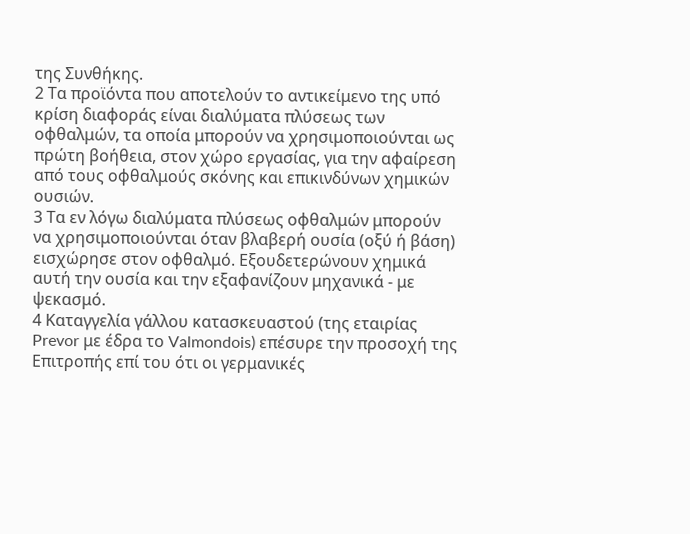της Συνθήκης.
2 Τα προϊόντα που αποτελούν το αντικείμενο της υπό κρίση διαφοράς είναι διαλύματα πλύσεως των οφθαλμών, τα οποία μπορούν να χρησιμοποιούνται ως πρώτη βοήθεια, στον χώρο εργασίας, για την αφαίρεση από τους οφθαλμούς σκόνης και επικινδύνων χημικών ουσιών.
3 Τα εν λόγω διαλύματα πλύσεως οφθαλμών μπορούν να χρησιμοποιούνται όταν βλαβερή ουσία (οξύ ή βάση) εισχώρησε στον οφθαλμό. Εξουδετερώνουν χημικά αυτή την ουσία και την εξαφανίζουν μηχανικά - με ψεκασμό.
4 Καταγγελία γάλλου κατασκευαστού (της εταιρίας Prevor με έδρα το Valmondois) επέσυρε την προσοχή της Επιτροπής επί του ότι οι γερμανικές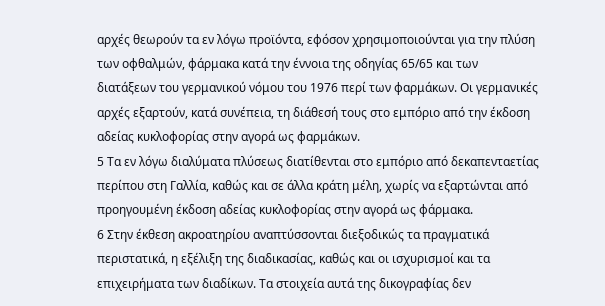αρχές θεωρούν τα εν λόγω προϊόντα, εφόσον χρησιμοποιούνται για την πλύση των οφθαλμών, φάρμακα κατά την έννοια της οδηγίας 65/65 και των διατάξεων του γερμανικού νόμου του 1976 περί των φαρμάκων. Οι γερμανικές αρχές εξαρτούν, κατά συνέπεια, τη διάθεσή τους στο εμπόριο από την έκδοση αδείας κυκλοφορίας στην αγορά ως φαρμάκων.
5 Τα εν λόγω διαλύματα πλύσεως διατίθενται στο εμπόριο από δεκαπενταετίας περίπου στη Γαλλία, καθώς και σε άλλα κράτη μέλη, χωρίς να εξαρτώνται από προηγουμένη έκδοση αδείας κυκλοφορίας στην αγορά ως φάρμακα.
6 Στην έκθεση ακροατηρίου αναπτύσσονται διεξοδικώς τα πραγματικά περιστατικά, η εξέλιξη της διαδικασίας, καθώς και οι ισχυρισμοί και τα επιχειρήματα των διαδίκων. Τα στοιχεία αυτά της δικογραφίας δεν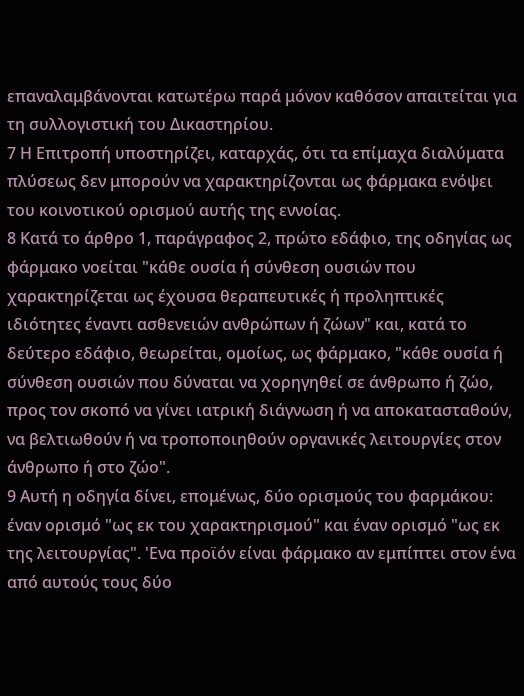επαναλαμβάνονται κατωτέρω παρά μόνον καθόσον απαιτείται για τη συλλογιστική του Δικαστηρίου.
7 Η Επιτροπή υποστηρίζει, καταρχάς, ότι τα επίμαχα διαλύματα πλύσεως δεν μπορούν να χαρακτηρίζονται ως φάρμακα ενόψει του κοινοτικού ορισμού αυτής της εννοίας.
8 Κατά το άρθρο 1, παράγραφος 2, πρώτο εδάφιο, της οδηγίας ως φάρμακο νοείται "κάθε ουσία ή σύνθεση ουσιών που χαρακτηρίζεται ως έχουσα θεραπευτικές ή προληπτικές ιδιότητες έναντι ασθενειών ανθρώπων ή ζώων" και, κατά το δεύτερο εδάφιο, θεωρείται, ομοίως, ως φάρμακο, "κάθε ουσία ή σύνθεση ουσιών που δύναται να χορηγηθεί σε άνθρωπο ή ζώο, προς τον σκοπό να γίνει ιατρική διάγνωση ή να αποκατασταθούν, να βελτιωθούν ή να τροποποιηθούν οργανικές λειτουργίες στον άνθρωπο ή στο ζώο".
9 Αυτή η οδηγία δίνει, επομένως, δύο ορισμούς του φαρμάκου: έναν ορισμό "ως εκ του χαρακτηρισμού" και έναν ορισμό "ως εκ της λειτουργίας". 'Ενα προϊόν είναι φάρμακο αν εμπίπτει στον ένα από αυτούς τους δύο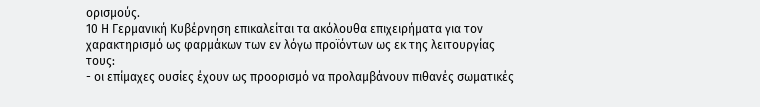ορισμούς.
10 Η Γερμανική Κυβέρνηση επικαλείται τα ακόλουθα επιχειρήματα για τον χαρακτηρισμό ως φαρμάκων των εν λόγω προϊόντων ως εκ της λειτουργίας τους:
- οι επίμαχες ουσίες έχουν ως προορισμό να προλαμβάνουν πιθανές σωματικές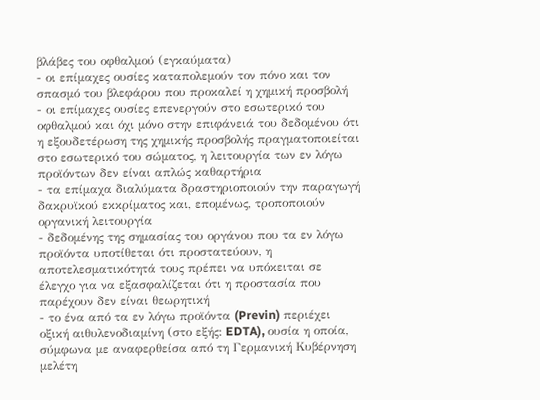βλάβες του οφθαλμού (εγκαύματα)
- οι επίμαχες ουσίες καταπολεμούν τον πόνο και τον σπασμό του βλεφάρου που προκαλεί η χημική προσβολή
- οι επίμαχες ουσίες επενεργούν στο εσωτερικό του οφθαλμού και όχι μόνο στην επιφάνειά του δεδομένου ότι η εξουδετέρωση της χημικής προσβολής πραγματοποιείται στο εσωτερικό του σώματος, η λειτουργία των εν λόγω προϊόντων δεν είναι απλώς καθαρτήρια
- τα επίμαχα διαλύματα δραστηριοποιούν την παραγωγή δακρυϊκού εκκρίματος και, επομένως, τροποποιούν οργανική λειτουργία
- δεδομένης της σημασίας του οργάνου που τα εν λόγω προϊόντα υποτίθεται ότι προστατεύουν, η αποτελεσματικότητά τους πρέπει να υπόκειται σε έλεγχο για να εξασφαλίζεται ότι η προστασία που παρέχουν δεν είναι θεωρητική
- το ένα από τα εν λόγω προϊόντα (Previn) περιέχει οξική αιθυλενοδιαμίνη (στο εξής: EDTA), ουσία η οποία, σύμφωνα με αναφερθείσα από τη Γερμανική Κυβέρνηση μελέτη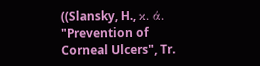((Slansky, H., κ. ά. "Prevention of Corneal Ulcers", Tr.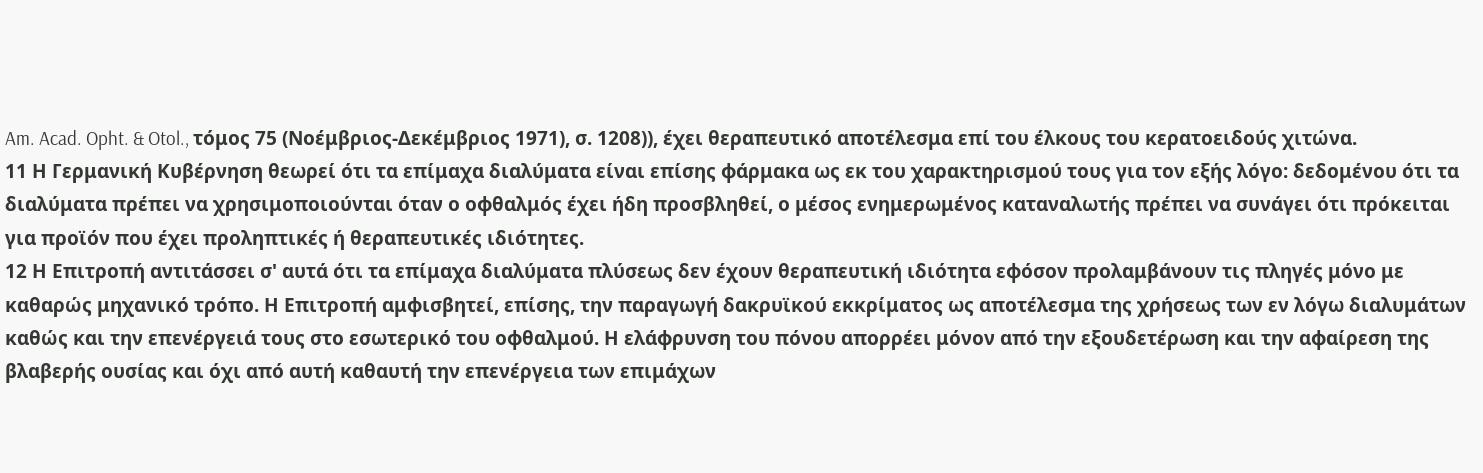Am. Acad. Opht. & Otol., τόμος 75 (Νοέμβριος-Δεκέμβριος 1971), σ. 1208)), έχει θεραπευτικό αποτέλεσμα επί του έλκους του κερατοειδούς χιτώνα.
11 Η Γερμανική Κυβέρνηση θεωρεί ότι τα επίμαχα διαλύματα είναι επίσης φάρμακα ως εκ του χαρακτηρισμού τους για τον εξής λόγο: δεδομένου ότι τα διαλύματα πρέπει να χρησιμοποιούνται όταν ο οφθαλμός έχει ήδη προσβληθεί, ο μέσος ενημερωμένος καταναλωτής πρέπει να συνάγει ότι πρόκειται για προϊόν που έχει προληπτικές ή θεραπευτικές ιδιότητες.
12 Η Επιτροπή αντιτάσσει σ' αυτά ότι τα επίμαχα διαλύματα πλύσεως δεν έχουν θεραπευτική ιδιότητα εφόσον προλαμβάνουν τις πληγές μόνο με καθαρώς μηχανικό τρόπο. Η Επιτροπή αμφισβητεί, επίσης, την παραγωγή δακρυϊκού εκκρίματος ως αποτέλεσμα της χρήσεως των εν λόγω διαλυμάτων καθώς και την επενέργειά τους στο εσωτερικό του οφθαλμού. Η ελάφρυνση του πόνου απορρέει μόνον από την εξουδετέρωση και την αφαίρεση της βλαβερής ουσίας και όχι από αυτή καθαυτή την επενέργεια των επιμάχων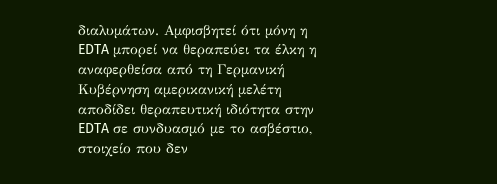διαλυμάτων. Αμφισβητεί ότι μόνη η EDTA μπορεί να θεραπεύει τα έλκη η αναφερθείσα από τη Γερμανική Κυβέρνηση αμερικανική μελέτη αποδίδει θεραπευτική ιδιότητα στην EDTA σε συνδυασμό με το ασβέστιο, στοιχείο που δεν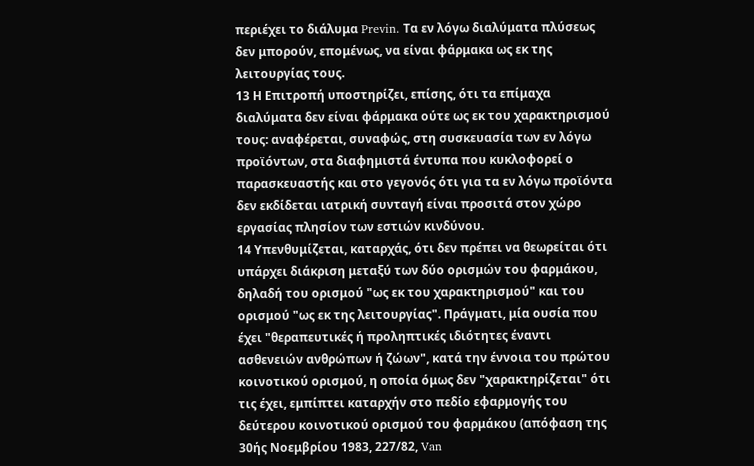περιέχει το διάλυμα Previn. Τα εν λόγω διαλύματα πλύσεως δεν μπορούν, επομένως, να είναι φάρμακα ως εκ της λειτουργίας τους.
13 Η Επιτροπή υποστηρίζει, επίσης, ότι τα επίμαχα διαλύματα δεν είναι φάρμακα ούτε ως εκ του χαρακτηρισμού τους: αναφέρεται, συναφώς, στη συσκευασία των εν λόγω προϊόντων, στα διαφημιστά έντυπα που κυκλοφορεί ο παρασκευαστής και στο γεγονός ότι για τα εν λόγω προϊόντα δεν εκδίδεται ιατρική συνταγή είναι προσιτά στον χώρο εργασίας πλησίον των εστιών κινδύνου.
14 Υπενθυμίζεται, καταρχάς, ότι δεν πρέπει να θεωρείται ότι υπάρχει διάκριση μεταξύ των δύο ορισμών του φαρμάκου, δηλαδή του ορισμού "ως εκ του χαρακτηρισμού" και του ορισμού "ως εκ της λειτουργίας". Πράγματι, μία ουσία που έχει "θεραπευτικές ή προληπτικές ιδιότητες έναντι ασθενειών ανθρώπων ή ζώων", κατά την έννοια του πρώτου κοινοτικού ορισμού, η οποία όμως δεν "χαρακτηρίζεται" ότι τις έχει, εμπίπτει καταρχήν στο πεδίο εφαρμογής του δεύτερου κοινοτικού ορισμού του φαρμάκου (απόφαση της 30ής Νοεμβρίου 1983, 227/82, Van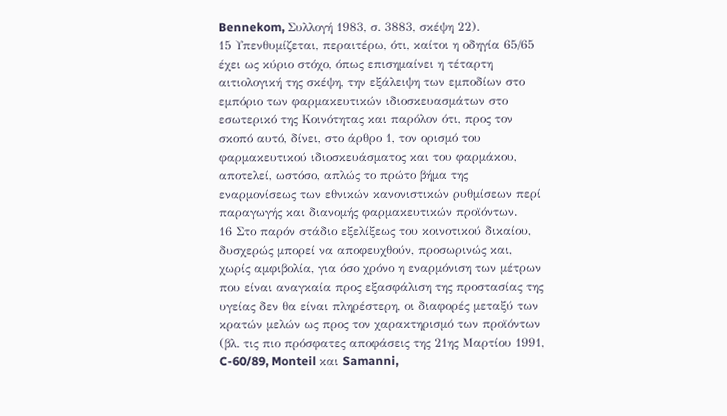Bennekom, Συλλογή 1983, σ. 3883, σκέψη 22).
15 Υπενθυμίζεται, περαιτέρω, ότι, καίτοι η οδηγία 65/65 έχει ως κύριο στόχο, όπως επισημαίνει η τέταρτη αιτιολογική της σκέψη, την εξάλειψη των εμποδίων στο εμπόριο των φαρμακευτικών ιδιοσκευασμάτων στο εσωτερικό της Κοινότητας και παρόλον ότι, προς τον σκοπό αυτό, δίνει, στο άρθρο 1, τον ορισμό του φαρμακευτικού ιδιοσκευάσματος και του φαρμάκου, αποτελεί, ωστόσο, απλώς το πρώτο βήμα της εναρμονίσεως των εθνικών κανονιστικών ρυθμίσεων περί παραγωγής και διανομής φαρμακευτικών προϊόντων.
16 Στο παρόν στάδιο εξελίξεως του κοινοτικού δικαίου, δυσχερώς μπορεί να αποφευχθούν, προσωρινώς και, χωρίς αμφιβολία, για όσο χρόνο η εναρμόνιση των μέτρων που είναι αναγκαία προς εξασφάλιση της προστασίας της υγείας δεν θα είναι πληρέστερη, οι διαφορές μεταξύ των κρατών μελών ως προς τον χαρακτηρισμό των προϊόντων (βλ. τις πιο πρόσφατες αποφάσεις της 21ης Μαρτίου 1991, C-60/89, Monteil και Samanni,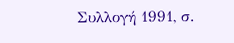Συλλογή 1991, σ.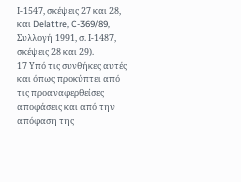Ι-1547, σκέψεις 27 και 28, και Delattre, C-369/89, Συλλογή 1991, σ. Ι-1487, σκέψεις 28 και 29).
17 Υπό τις συνθήκες αυτές και όπως προκύπτει από τις προαναφερθείσες αποφάσεις και από την απόφαση της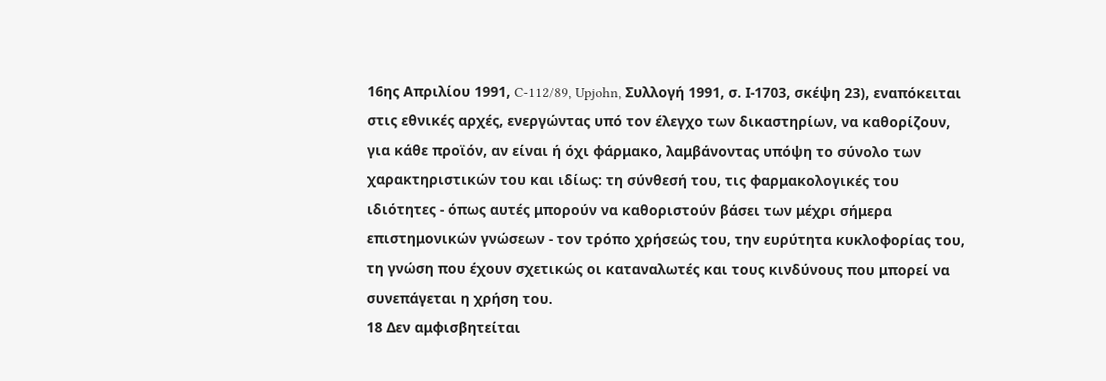16ης Απριλίου 1991, C-112/89, Upjohn, Συλλογή 1991, σ. Ι-1703, σκέψη 23), εναπόκειται στις εθνικές αρχές, ενεργώντας υπό τον έλεγχο των δικαστηρίων, να καθορίζουν, για κάθε προϊόν, αν είναι ή όχι φάρμακο, λαμβάνοντας υπόψη το σύνολο των χαρακτηριστικών του και ιδίως: τη σύνθεσή του, τις φαρμακολογικές του ιδιότητες - όπως αυτές μπορούν να καθοριστούν βάσει των μέχρι σήμερα επιστημονικών γνώσεων - τον τρόπο χρήσεώς του, την ευρύτητα κυκλοφορίας του, τη γνώση που έχουν σχετικώς οι καταναλωτές και τους κινδύνους που μπορεί να συνεπάγεται η χρήση του.
18 Δεν αμφισβητείται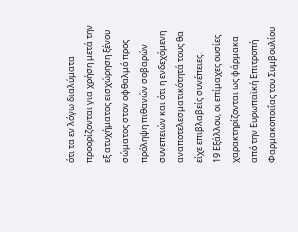ότι τα εν λόγω διαλύματα προορίζονται για χρήση μετά την εξ ατυχήματος εισχώρηση ξένου σώματος στον οφθαλμό προς πρόληψη πιθανών σοβαρών συνεπειών και ότι η ενδεχόμενη αναποτελεσματικότητά τους θα είχε επιβλαβείς συνέπειες.
19 Εξάλλου, οι επίμαχες ουσίες χαρακτηρίζονται ως φάρμακα από την Ευρωπαϊκή Επιτροπή Φαρμακοποιΐας του Συμβουλίου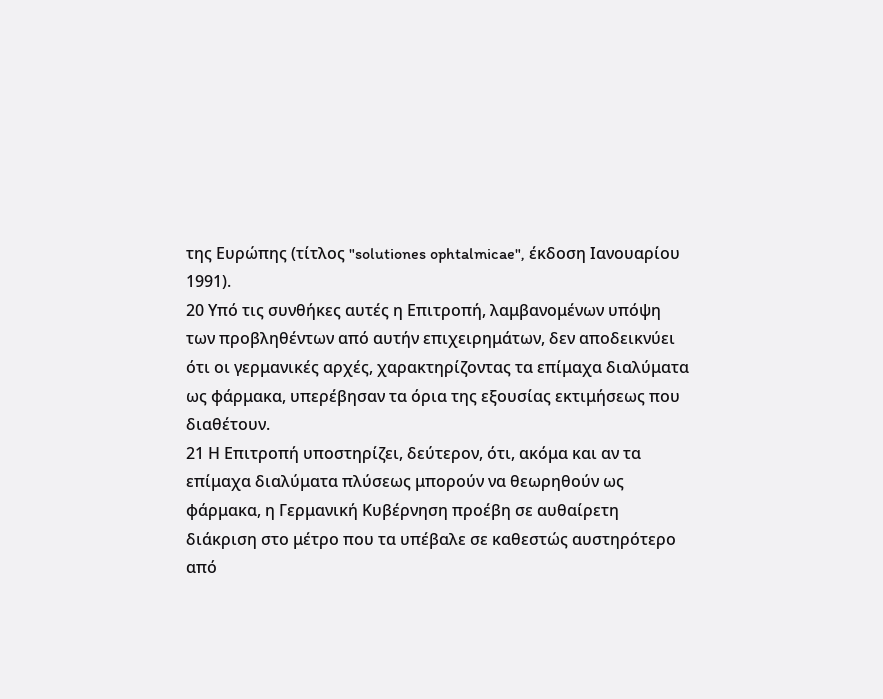της Ευρώπης (τίτλος "solutiones ophtalmicae", έκδοση Ιανουαρίου 1991).
20 Υπό τις συνθήκες αυτές η Επιτροπή, λαμβανομένων υπόψη των προβληθέντων από αυτήν επιχειρημάτων, δεν αποδεικνύει ότι οι γερμανικές αρχές, χαρακτηρίζοντας τα επίμαχα διαλύματα ως φάρμακα, υπερέβησαν τα όρια της εξουσίας εκτιμήσεως που διαθέτουν.
21 Η Επιτροπή υποστηρίζει, δεύτερον, ότι, ακόμα και αν τα επίμαχα διαλύματα πλύσεως μπορούν να θεωρηθούν ως φάρμακα, η Γερμανική Κυβέρνηση προέβη σε αυθαίρετη διάκριση στο μέτρο που τα υπέβαλε σε καθεστώς αυστηρότερο από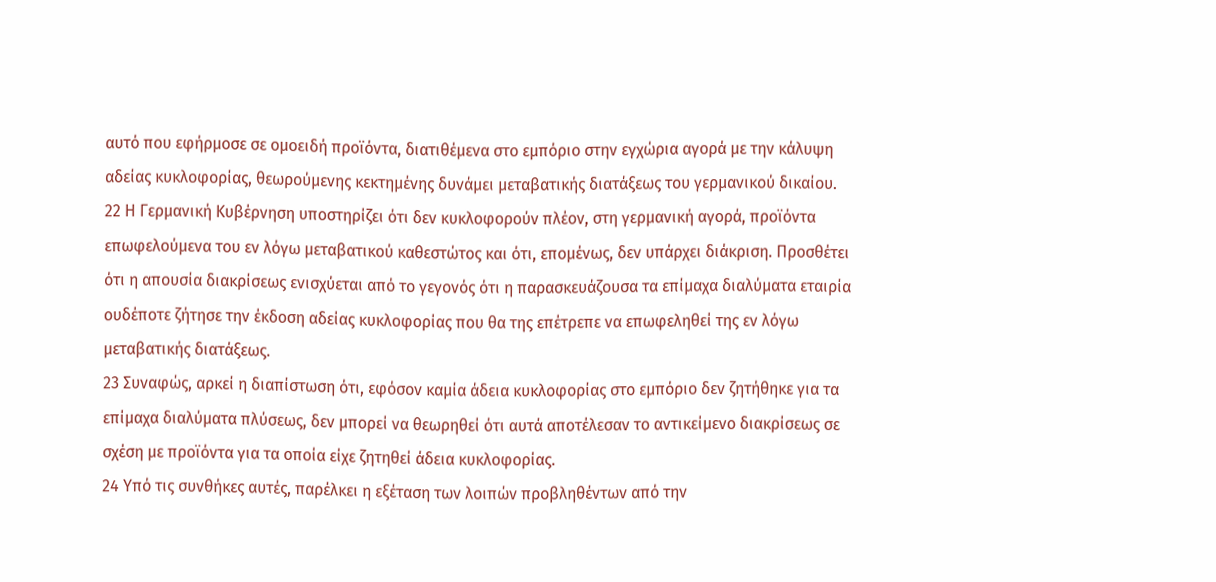αυτό που εφήρμοσε σε ομοειδή προϊόντα, διατιθέμενα στο εμπόριο στην εγχώρια αγορά με την κάλυψη αδείας κυκλοφορίας, θεωρούμενης κεκτημένης δυνάμει μεταβατικής διατάξεως του γερμανικού δικαίου.
22 Η Γερμανική Κυβέρνηση υποστηρίζει ότι δεν κυκλοφορούν πλέον, στη γερμανική αγορά, προϊόντα επωφελούμενα του εν λόγω μεταβατικού καθεστώτος και ότι, επομένως, δεν υπάρχει διάκριση. Προσθέτει ότι η απουσία διακρίσεως ενισχύεται από το γεγονός ότι η παρασκευάζουσα τα επίμαχα διαλύματα εταιρία ουδέποτε ζήτησε την έκδοση αδείας κυκλοφορίας που θα της επέτρεπε να επωφεληθεί της εν λόγω μεταβατικής διατάξεως.
23 Συναφώς, αρκεί η διαπίστωση ότι, εφόσον καμία άδεια κυκλοφορίας στο εμπόριο δεν ζητήθηκε για τα επίμαχα διαλύματα πλύσεως, δεν μπορεί να θεωρηθεί ότι αυτά αποτέλεσαν το αντικείμενο διακρίσεως σε σχέση με προϊόντα για τα οποία είχε ζητηθεί άδεια κυκλοφορίας.
24 Υπό τις συνθήκες αυτές, παρέλκει η εξέταση των λοιπών προβληθέντων από την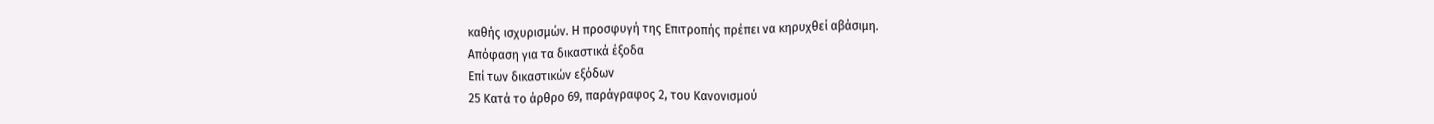καθής ισχυρισμών. Η προσφυγή της Επιτροπής πρέπει να κηρυχθεί αβάσιμη.
Απόφαση για τα δικαστικά έξοδα
Επί των δικαστικών εξόδων
25 Κατά το άρθρο 69, παράγραφος 2, του Κανονισμού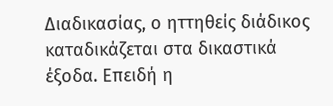Διαδικασίας, ο ηττηθείς διάδικος καταδικάζεται στα δικαστικά έξοδα. Επειδή η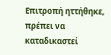Επιτροπή ηττήθηκε, πρέπει να καταδικαστεί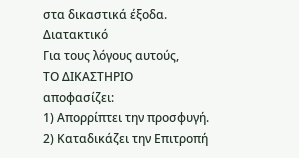στα δικαστικά έξοδα.
Διατακτικό
Για τους λόγους αυτούς,
ΤΟ ΔΙΚΑΣΤΗΡΙΟ
αποφασίζει:
1) Απορρίπτει την προσφυγή.
2) Καταδικάζει την Επιτροπή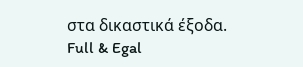στα δικαστικά έξοδα.
Full & Egal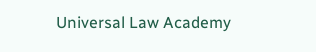Universal Law Academy